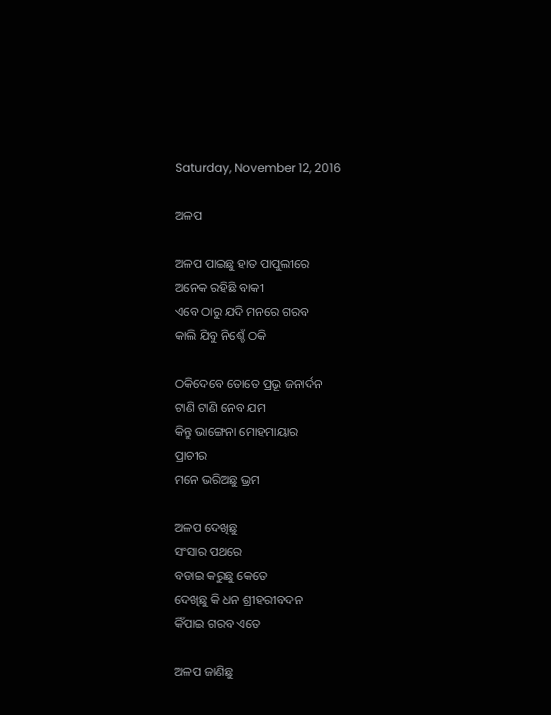Saturday, November 12, 2016

ଅଳପ

ଅଳପ ପାଇଛୁ ହାତ ପାପୁଲୀରେ
ଅନେକ ରହିଛି ବାକୀ
ଏବେ ଠାରୁ ଯଦି ମନରେ ଗରବ
କାଲି ଯିବୁ ନିଶ୍ଚେଁ ଠକି

ଠକିଦେବେ ତୋତେ ପ୍ରଭୂ ଜନାର୍ଦନ
ଟାଣି ଟାଣି ନେବ ଯମ
କିନ୍ତୁ ଭାଙ୍ଗେନା ମୋହମାୟାର
ପ୍ରାଚୀର
ମନେ ଭରିଅଛୁ ଭ୍ରମ

ଅଳପ ଦେଖିଛୁ
ସଂସାର ପଥରେ
ବଡାଇ କରୁଛୁ କେତେ
ଦେଖିଛୁ କି ଧନ ଶ୍ରୀହରୀବଦନ
କିଁପାଇ ଗରବ ଏତେ

ଅଳପ ଜାଣିଛୁ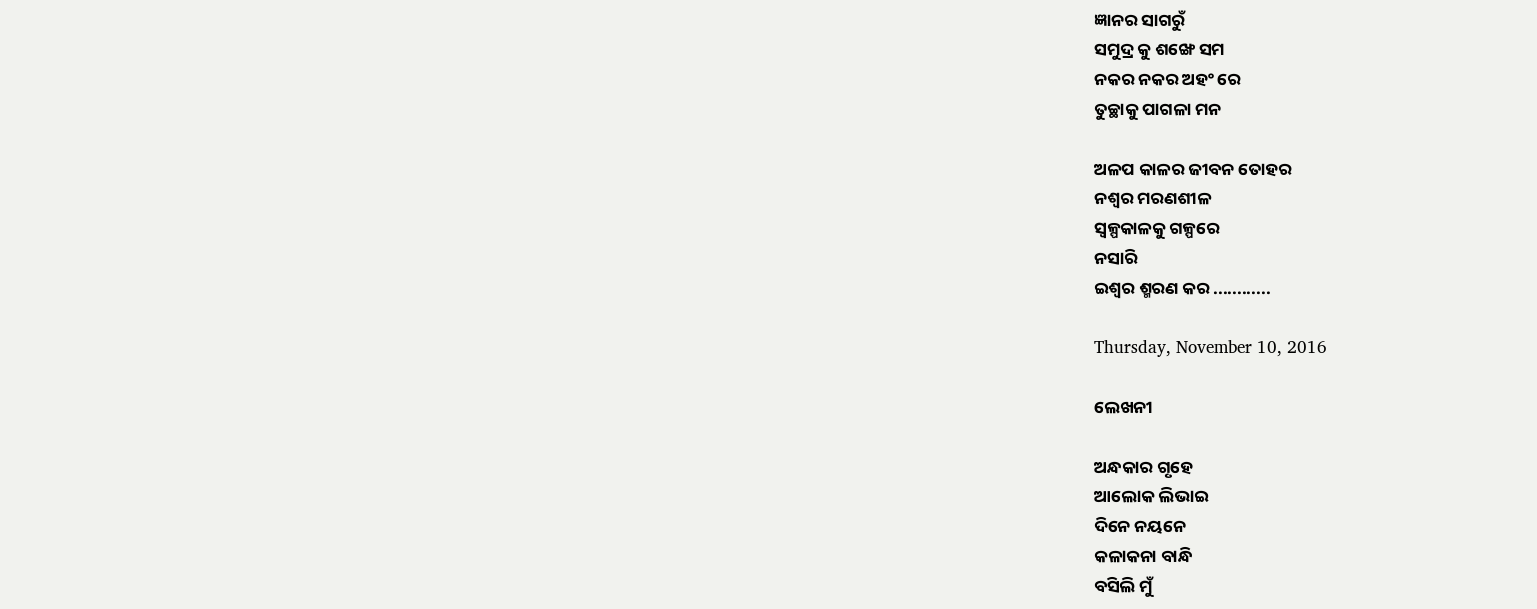ଜ୍ଞାନର ସାଗରୁଁ
ସମୁଦ୍ର କୁ ଶଙ୍ଖେ ସମ
ନକର ନକର ଅହଂ ରେ
ତୁଚ୍ଛାକୁ ପାଗଳା ମନ

ଅଳପ କାଳର ଜୀବନ ତୋହର
ନଶ୍ବର ମରଣଶୀଳ
ସ୍ବଳ୍ପକାଳକୁ ଗଳ୍ପରେ
ନସାରି
ଇଶ୍ବର ଶ୍ମରଣ କର ............

Thursday, November 10, 2016

ଲେଖନୀ

ଅନ୍ଧକାର ଗୃହେ
ଆଲୋକ ଲିଭାଇ
ଦିନେ ନୟନେ
କଳାକନା ବାନ୍ଧି
ବସିଲି ମୁଁ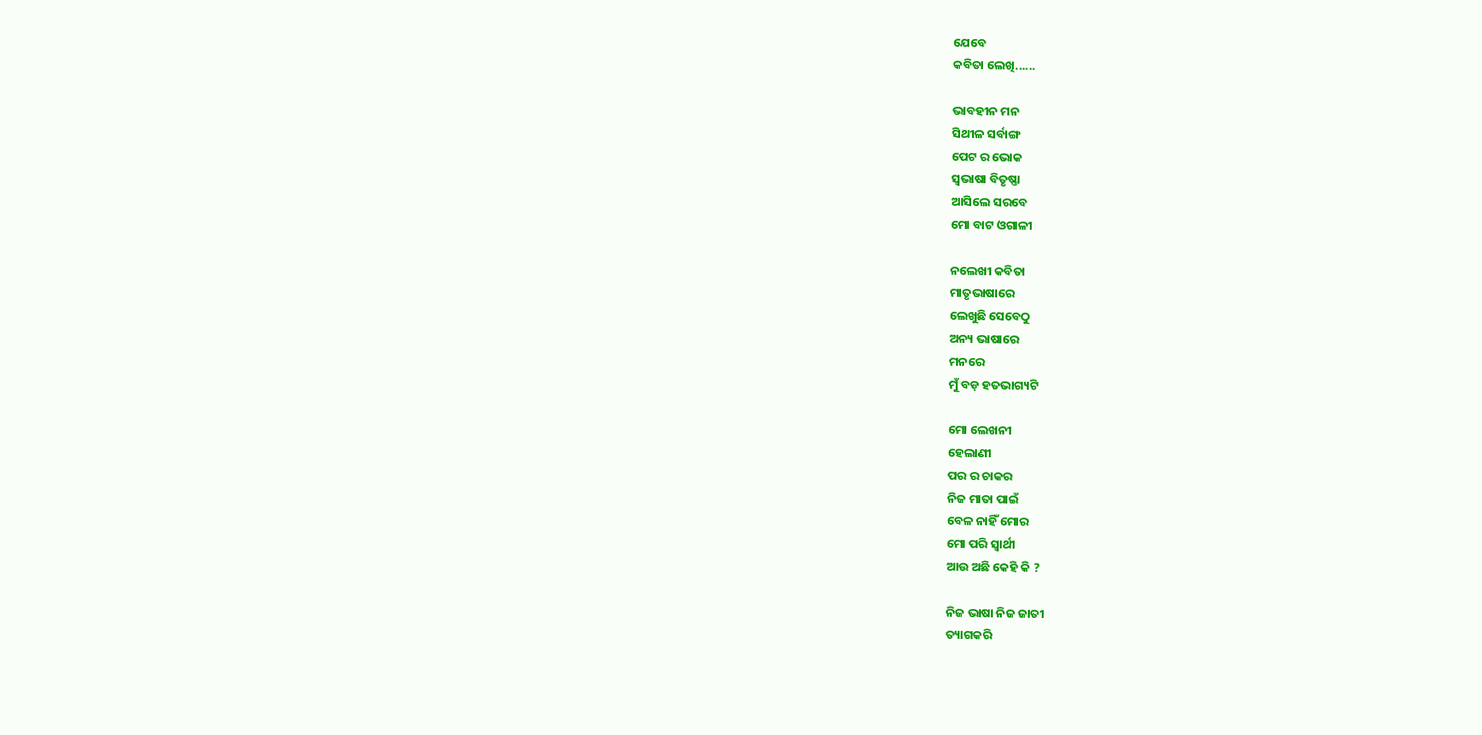ଯେବେ
କବିତା ଲେଖି......

ଭାବହୀନ ମନ
ସିଥୀଳ ସର୍ବାଙ୍ଗ
ପେଟ ର ଭୋକ
ସ୍ବଭାଷା ବିତୃଷ୍ଣା
ଆସିଲେ ସରବେ
ମୋ ବାଟ ଓଗାଳୀ

ନଲେଖୀ କବିତା
ମାତୃଭାଷାରେ
ଲେଖୁଛି ସେବେଠୁ
ଅନ୍ୟ ଭାଷାରେ
ମନରେ
ମୁଁ ବଡ଼ ହତଭାଗ୍ୟଟି

ମୋ ଲେଖନୀ
ହେଲାଣୀ
ପର ର ଚାକର
ନିଜ ମାତା ପାଇଁ
ବେଳ ନାହିଁ ମୋର
ମୋ ପରି ସ୍ବାର୍ଥୀ
ଆଉ ଅଛି କେହି କି ?

ନିଜ ଭାଷା ନିଜ ଜାତୀ
ତ୍ୟାଗକରି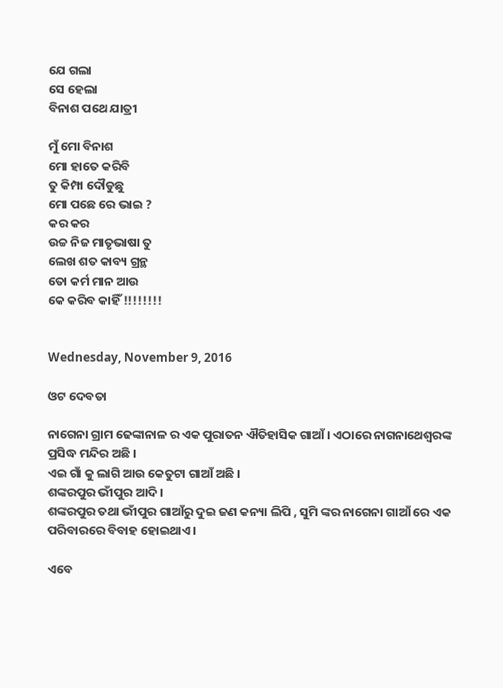ଯେ ଗଲା
ସେ ହେଲା
ବିନାଶ ପଥେ ଯାତ୍ରୀ

ମୁଁ ମୋ ବିନାଶ
ମୋ ହାତେ କରିବି
ତୁ କିମ୍ପା ଦୌଡୁଛୁ
ମୋ ପଛେ ରେ ଭାଇ ?
କର କର
ଉଚ୍ଚ ନିଜ ମାତୃଭାଷା ତୁ
ଲେଖ ଶତ କାବ୍ୟ ଗ୍ରନ୍ଥ
ତୋ କର୍ମ ମାନ ଆଉ
କେ କରିବ କାହିଁ !!!!!!!!


Wednesday, November 9, 2016

ଓଟ ଦେବତା

ନାଗେନା ଗ୍ରାମ ଢେଙ୍କାନାଳ ର ଏକ ପୁରାତନ ଐତିହାସିକ ଗାଆଁ । ଏଠାରେ ନାଗନାଥେଶ୍ବରଙ୍କ ପ୍ରସିଦ୍ଧ ମନ୍ଦିର ଅଛି ।
ଏଇ ଗାଁ କୁ ଲାଗି ଆଉ କେତୁଟା ଗାଆଁ ଅଛି ।
ଶଙ୍କରପୁର ଭୀଁପୁର ଆଦି ।
ଶଙ୍କରପୁର ତଥା ଭୀଁପୁର ଗାଆଁରୁ ଦୁଇ ଜଣ କନ୍ୟା ଲିପି , ସୁମି ଙ୍କର ନାଗେନା ଗାଆଁ ରେ ଏକ ପରିବାରରେ ବିବାହ ହୋଇଥାଏ ।

ଏବେ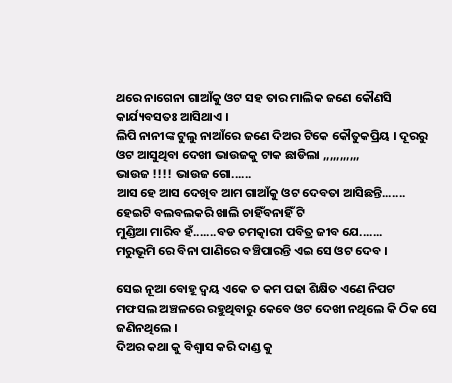ଥରେ ନାଗେନା ଗାଆଁକୁ ଓଟ ସହ ତାର ମାଲିକ ଜଣେ କୌଣସି କାର୍ଯ୍ୟବସତଃ ଆସିଥାଏ ।
ଲିପି ନାନୀଙ୍କ ଟୁଲୁ ନାଆଁରେ ଜଣେ ଦିଅର ଟିକେ କୌତୁକପ୍ରିୟ । ଦୂରରୁ
ଓଟ ଆସୁଥିବା ଦେଖୀ ଭାଉଜକୁ ଟାକ ଛାଡିଲା ,,,,,,,,,,,
ଭାଉଜ !!!! ଭାଉଜ ଗୋ......
ଆସ ହେ ଆସ ଦେଖିବ ଆମ ଗାଆଁକୁ ଓଟ ଦେବତା ଆସିଛନ୍ତି.......
ହେଇଟି ବଲବଲକରି ଖାଲି ଚାହିଁବନାହିଁ ଟି
ମୁଣ୍ଡିଆ ମାରିବ ହଁ.......ବଡ ଚମତ୍କାରୀ ପବିତ୍ର ଜୀବ ଯେ.......
ମରୁଭୂମି ରେ ବିନା ପାଣିରେ ବଞ୍ଚିପାରନ୍ତି ଏଇ ସେ ଓଟ ଦେବ ।

ସେଇ ନୂଆ ବୋହୂ ଦ୍ବୟ ଏକେ ତ କମ ପଢା ଶିକ୍ଷିତ ଏଣେ ନିପଟ ମଫସଲ ଅଞ୍ଚଳରେ ରହୁଥିବାରୁ କେବେ ଓଟ ଦେଖୀ ନଥିଲେ କି ଠିକ ସେ ଜଣିନଥିଲେ ।
ଦିଅର କଥା କୁ ବିଶ୍ବାସ କରି ଦାଣ୍ଡ କୁ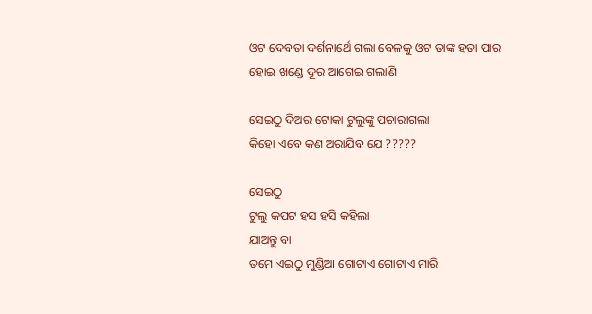ଓଟ ଦେବତା ଦର୍ଶନାର୍ଥେ ଗଲା ବେଳକୁ ଓଟ ତାଙ୍କ ହତା ପାର ହୋଇ ଖଣ୍ଡେ ଦୂର ଆଗେଇ ଗଲାଣି

ସେଇଠୁ ଦିଅର ଟୋକା ଟୁଲୁଙ୍କୁ ପଚାରାଗଲା
କିହୋ ଏବେ କଣ ଅରାଯିବ ଯେ ?????

ସେଇଠୁ
ଟୁଲୁ କପଟ ହସ ହସି କହିଲା
ଯାଅନ୍ତୁ ବା
ତମେ ଏଇଠୁ ମୁଣ୍ଡିଆ ଗୋଟାଏ ଗୋଟାଏ ମାରି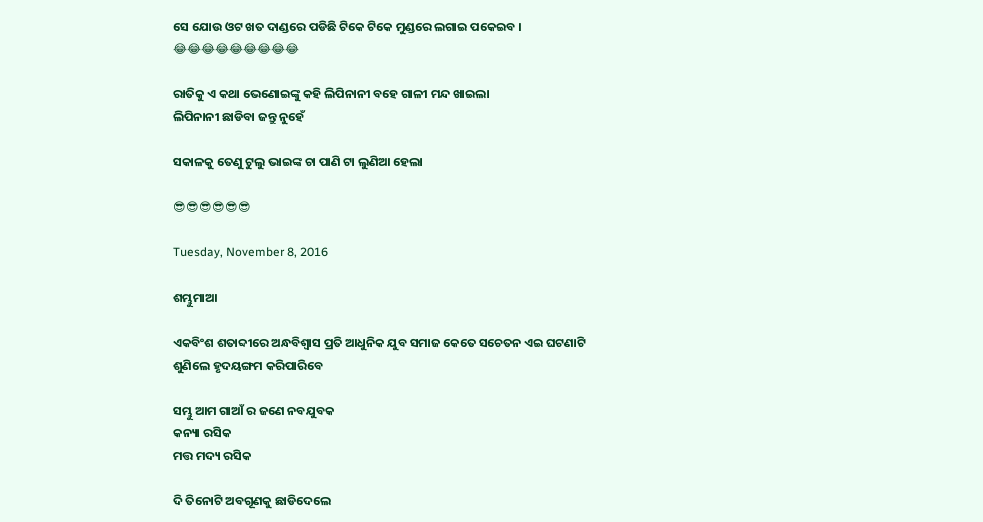ସେ ଯୋଉ ଓଟ ଖତ ଦାଣ୍ଡରେ ପଡିଛି ଟିକେ ଟିକେ ମୁଣ୍ଡରେ ଲଗାଇ ପକେଇବ ।
😂😂😂😂😂😂😂😂😂

ରାତିକୁ ଏ କଥା ଭେଣୋଇଙ୍କୁ କହି ଲିପିନାନୀ ବହେ ଗାଳୀ ମନ୍ଦ ଖାଇଲା
ଲିପିନାନୀ ଛାଡିବା ଜନ୍ତୁ ନୁହେଁ

ସକାଳକୁ ତେଣୁ ଟୁଲୁ ଭାଇଙ୍କ ଚା ପାଣି ଟା ଲୁଣିଆ ହେଲା

😎😎😎😎😎😎

Tuesday, November 8, 2016

ଶମ୍ଭୁମାଆ

ଏକବିଂଶ ଶତାବ୍ଦୀରେ ଅନ୍ଧବିଶ୍ବାସ ପ୍ରତି ଆଧୁନିକ ଯୁବ ସମାଜ କେତେ ସଚେତନ ଏଇ ଘଟଣାଟି
ଶୁଣିଲେ ହୃଦୟଙ୍ଗମ କରିପାରିବେ

ସମ୍ଭୁ ଆମ ଗାଆଁ ର ଜଣେ ନବଯୁବକ
କନ୍ୟା ରସିକ
ମତ୍ତ ମଦ୍ୟ ରସିକ

ଦି ତିନୋଟି ଅବଗୂଣକୁ ଛାଡିଦେଲେ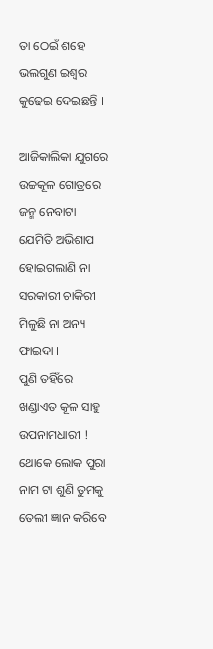ତା ଠେଇଁ ଶହେ ଭଲଗୁଣ ଇଶ୍ବର କୁଢେଇ ଦେଇଛନ୍ତି ।

ଆଜିକାଲିକା ଯୁଗରେ ଉଚ୍ଚକୂଳ ଗୋତ୍ରରେ ଜନ୍ମ ନେବାଟା
ଯେମିତି ଅଭିଶାପ ହୋଇଗଲାଣି ନା ସରକାରୀ ଚାକିରୀ ମିଳୁଛି ନା ଅନ୍ୟ ଫାଇଦା ।
ପୁଣି ତହିଁରେ ଖଣ୍ଡାଏତ କୂଳ ସାହୁ ଉପନାମଧାରୀ ! ଥୋକେ ଲୋକ ପୁରା ନାମ ଟା ଶୁଣି ତୁମକୁ ତେଲୀ ଜ୍ଞାନ କରିବେ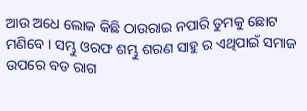ଆଉ ଅଧେ ଲୋକ କିଛି ଠାଉରାଇ ନପାରି ତୁମକୁ ଛୋଟ ମଣିବେ । ସମ୍ଭୁ ଓରଫ ଶମ୍ଭୁ ଶରଣ ସାହୁ ର ଏଥିପାଇଁ ସମାଜ ଉପରେ ବଡ ରାଗ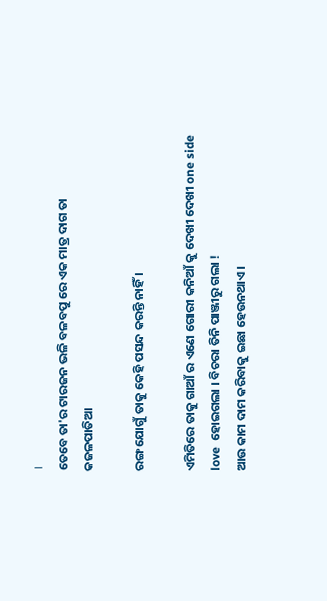।
ତେବେ ତା'ର ଟାରଜନ ଭଳି ବଳବପୁ ରେ ଏକ ମାତ୍ର ଦାଗ ତା କଜଳପାତିଆ

ରଙ୍ଗ ଯୋଗୁଁ ତାକୁ କେହି ପସନ୍ଦ କରନ୍ତି ନାହିଁ ।

ଏମିତିରେ ତାକୁ ଗାଆଁ ର ଏଣେ ଗୋରୀ କନିଆଁ କୁ ଦେଖୀ ଦେଖୀ one side love  ହୋଇଗଲା । ବିଚରା ତିନି ପାଞ୍ଜୀରୁ ଗଲା !
ଆଉ କାମ ଦାମ କରିବାକୁ ଇଛା ହେଉନଥାଏ ।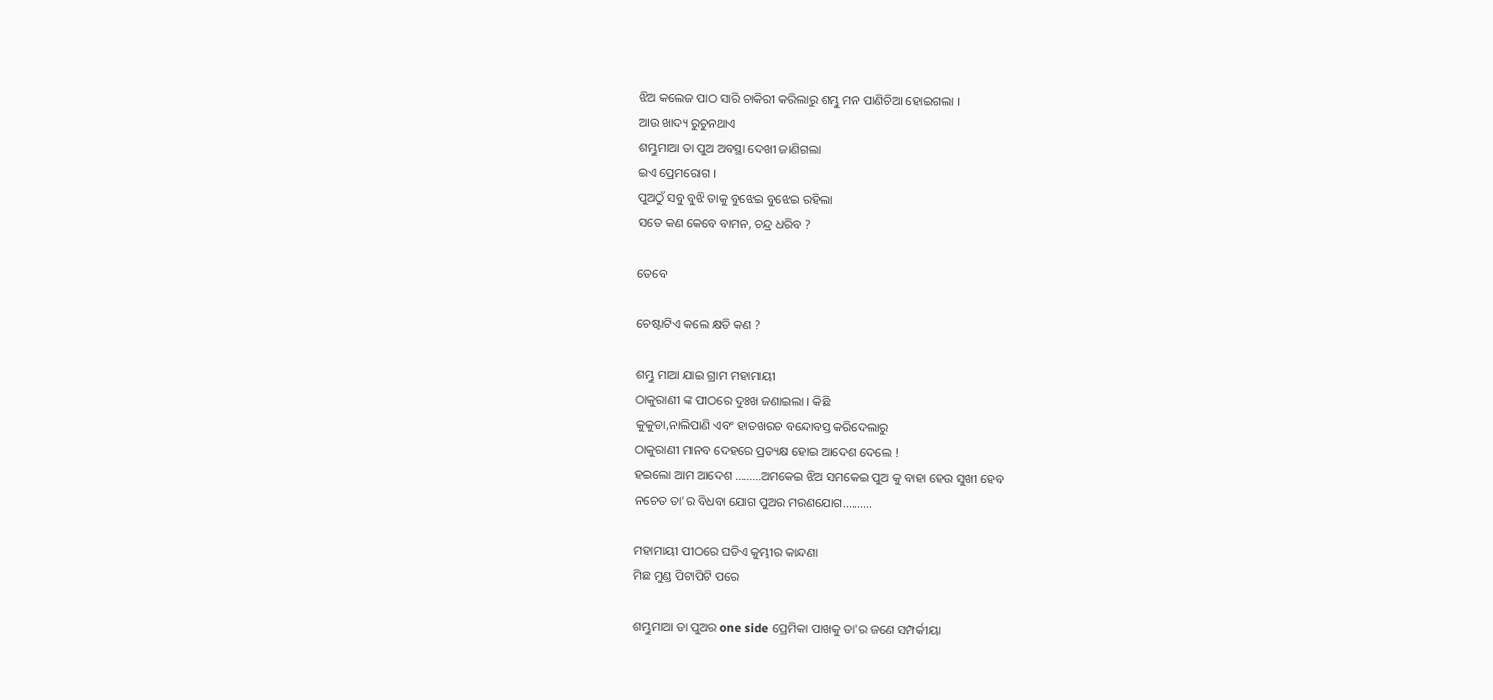ଝିଅ କଲେଜ ପାଠ ସାରି ଚାକିରୀ କରିଲାରୁ ଶମ୍ଭୁ ମନ ପାଣିଚିଆ ହୋଇଗଲା ।
ଆଉ ଖାଦ୍ୟ ରୁଚୁନଥାଏ
ଶମ୍ଭୁମାଆ ତା ପୁଅ ଅବସ୍ଥା ଦେଖୀ ଜାଣିଗଲା
ଇଏ ପ୍ରେମରୋଗ ।
ପୁଅଠୁଁ ସବୁ ବୁଝି ତାକୁ ବୁଝେଇ ବୁଝେଇ ରହିଲା
ସତେ କଣ କେବେ ବାମନ, ଚନ୍ଦ୍ର ଧରିବ ?

ତେବେ

ଚେଷ୍ଟାଟିଏ କଲେ କ୍ଷତି କଣ ?

ଶମ୍ଭୁ ମାଆ ଯାଇ ଗ୍ରାମ ମହାମାୟୀ
ଠାକୁରାଣୀ ଙ୍କ ପୀଠରେ ଦୁଃଖ ଜଣାଇଲା । କିଛି
କୁକୁଡା,ନାଲିପାଣି ଏବଂ ହାତଖରଚ ବନ୍ଦୋବସ୍ତ କରିଦେଲାରୁ
ଠାକୁରାଣୀ ମାନବ ଦେହରେ ପ୍ରତ୍ୟକ୍ଷ ହୋଇ ଆଦେଶ ଦେଲେ !
ହଇଲୋ ଆମ ଆଦେଶ .........ଅମକେଇ ଝିଅ ସମକେଇ ପୁଅ କୁ ବାହା ହେଉ ସୁଖୀ ହେବ
ନଚେତ ତା'ର ବିଧବା ଯୋଗ ପୁଅର ମରଣଯୋଗ..........

ମହାମାୟୀ ପୀଠରେ ଘଡିଏ କୁମ୍ଭୀର କାନ୍ଦଣା
ମିଛ ମୁଣ୍ଡ ପିଟାପିଟି ପରେ

ଶମ୍ଭୁମାଆ ତା ପୁଅର one side ପ୍ରେମିକା ପାଖକୁ ତା'ର ଜଣେ ସମ୍ପର୍କୀୟା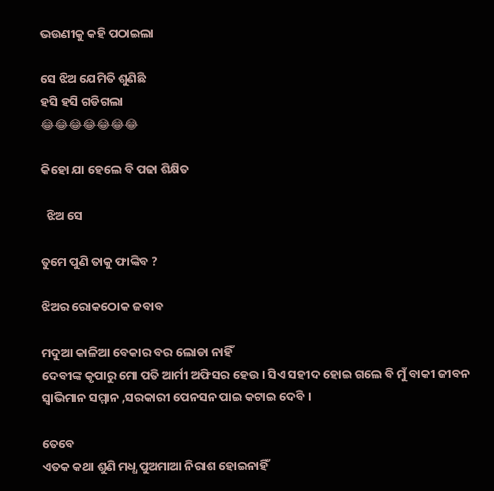ଭଉଣୀକୁ କହି ପଠାଇଲା

ସେ ଝିଅ ଯେମିତି ଶୁଣିଛି
ହସି ହସି ଗଡିଗଲା
😂😂😂😂😂😂😂

କିହୋ ଯା ହେଲେ ବି ପଢା ଶିକ୍ଷିତ

  ଝିଅ ସେ

ତୁମେ ପୁଣି ତାକୁ ଫାଙ୍କିବ ?

ଝିଅର ରୋକଠୋକ ଜବାବ

ମଦୁଆ କାଳିଆ ବେକାର ବର ଲୋଡା ନାହିଁ
ଦେବୀଙ୍କ କୃପାରୁ ମୋ ପତି ଆର୍ମୀ ଅଫିସର ହେଉ । ସିଏ ସହୀଦ ହୋଇ ଗଲେ ବି ମୁଁ ବାକୀ ଜୀବନ ସ୍ବାଭିମାନ ସମ୍ମାନ ,ସରକାରୀ ପେନସନ ପାଇ କଟାଇ ଦେବି ।

ତେବେ
ଏତକ କଥା ଶୁଣି ମଧ୍ଧ ପୁଅମାଆ ନିରାଶ ହୋଇନାହିଁ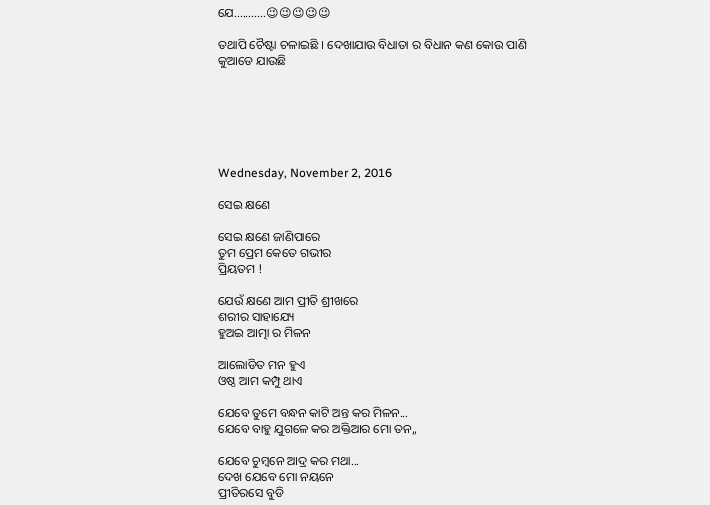ଯେ...........😉😉😉😉😉

ତଥାପି ଚୈଷ୍ଟା ଚଳାଇଛି । ଦେଖାଯାଉ ବିଧାତା ର ବିଧାନ କଣ କୋଉ ପାଣି କୁଆଡେ ଯାଉଛି






Wednesday, November 2, 2016

ସେଇ କ୍ଷଣେ

ସେଇ କ୍ଷଣେ ଜାଣିପାରେ
ତୁମ ପ୍ରେମ କେତେ ଗଭୀର
ପ୍ରିୟତମ !

ଯେଉଁ କ୍ଷଣେ ଆମ ପ୍ରୀତି ଶ୍ରୀଖରେ
ଶରୀର ସାହାଯ୍ୟେ
ହୁଅଇ ଆତ୍ମା ର ମିଳନ

ଆଲୋଡିତ ମନ ହୁଏ
ଓଷ୍ଠ ଆମ କମ୍ପୁ ଥାଏ

ଯେବେ ତୁମେ ବନ୍ଧନ କାଟି ଅନ୍ତ କର ମିଳନ...
ଯେବେ ବାହୁ ଯୁଗଳେ କର ଅକ୍ତିଆର ମୋ ତନ,,

ଯେବେ ଚୁମ୍ବନେ ଆଦ୍ର କର ମଥା...
ଦେଖ ଯେବେ ମୋ ନୟନେ
ପ୍ରୀତିରସେ ବୁଡି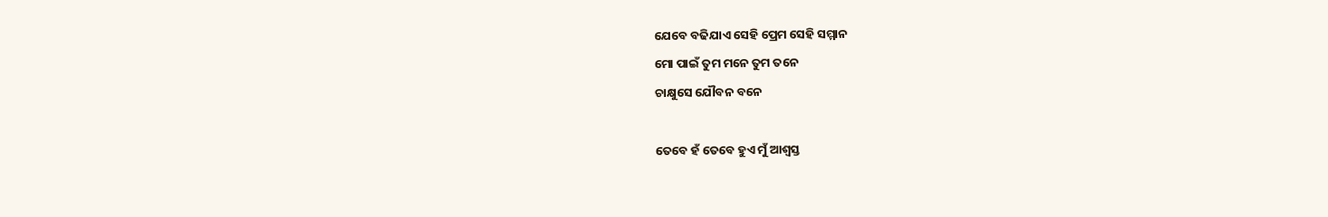ଯେବେ ବଢିଯାଏ ସେହି ପ୍ରେମ ସେହି ସମ୍ମାନ
ମୋ ପାଇଁ ତୁମ ମନେ ତୁମ ତନେ
ଚାକ୍ଷୁସେ ଯୌବନ ବନେ

ତେବେ ହଁ ତେବେ ହୁଏ ମୁଁ ଆଶ୍ବସ୍ତ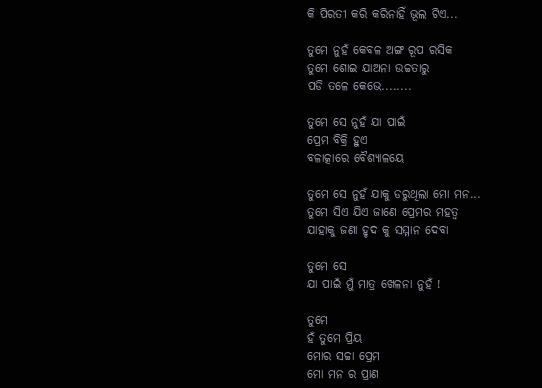କି ପିରତୀ କରି କରିନାହିଁ ଭୂଲ ଟିଏ...

ତୁମେ ନୁହଁ କେବଳ ଅଙ୍ଗ ରୂପ ରସିକ
ତୁମେ ଶୋଇ ଯାଅନା ଉଚ୍ଚତାରୁ
ପଡି ତଳେ କେଭେ........

ତୁମେ ସେ ନୁହଁ ଯା ପାଇଁ
ପ୍ରେମ ବିକ୍ରି ହୁଏ
ବଳାତ୍କାରେ ବୈଶ୍ୟାଳୟେ

ତୁମେ ସେ ନୁହଁ ଯାକୁ ଡରୁଥିଲା ମୋ ମନ...
ତୁମେ ସିଏ ଯିଏ ଜାଣେ ପ୍ରେମର ମହତ୍ବ
ଯାହାକୁ ଜଣା ହୃଦ କୁ ସମ୍ମାନ ଦେବା

ତୁମେ ସେ
ଯା ପାଇଁ ମୁଁ ମାତ୍ର ଖେଳନା ନୁହଁ !

ତୁମେ
ହଁ ତୁମେ ପ୍ରିୟ
ମୋର ସଚ୍ଚା ପ୍ରେମ
ମୋ ମନ ର ପ୍ରାଣ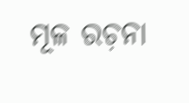ମୂଳ ରଚ଼ନା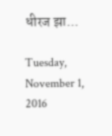धीरज झा...

Tuesday, November 1, 2016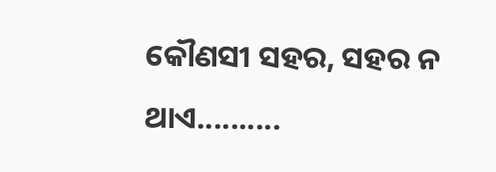କୌଣସୀ ସହର, ସହର ନ ଥାଏ..........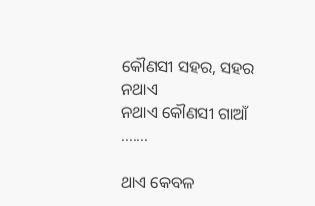କୌଣସୀ ସହର, ସହର ନଥାଏ
ନଥାଏ କୌଣସୀ ଗାଆଁ .......

ଥାଏ କେବଳ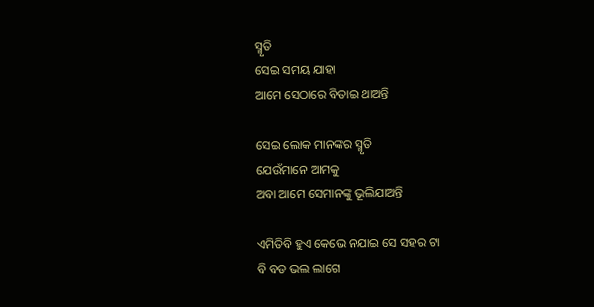ସ୍ମୃତି
ସେଇ ସମୟ ଯାହା
ଆମେ ସେଠାରେ ବିତାଇ ଥାଅନ୍ତି

ସେଇ ଲୋକ ମାନଙ୍କର ସ୍ମୃତି
ଯେଉଁମାନେ ଆମକୁ
ଅବା ଆମେ ସେମାନଙ୍କୁ ଭୂଲିଯାଅନ୍ତି

ଏମିତିବି ହୁଏ କେଭେ ନଯାଇ ସେ ସହର ଟା
ବି ବଡ ଭଲ ଲାଗେ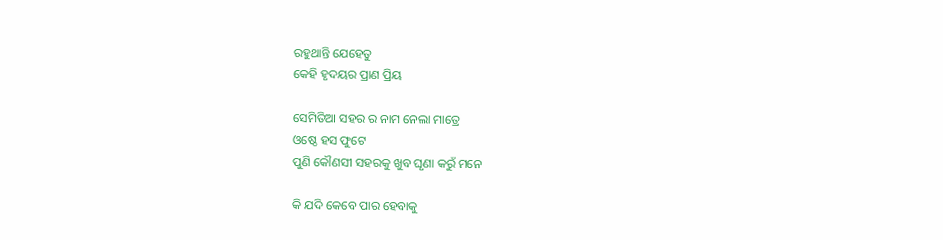ରହୁଥାନ୍ତି ଯେହେତୁ
କେହି ହୃଦୟର ପ୍ରାଣ ପ୍ରିୟ

ସେମିତିଆ ସହର ର ନାମ ନେଲା ମାତ୍ରେ
ଓଷ୍ଠେ ହସ ଫୁଟେ
ପୁଣି କୌଣସୀ ସହରକୁ ଖୁବ ଘୃଣା କରୁଁ ମନେ

କି ଯଦି କେବେ ପାର ହେବାକୁ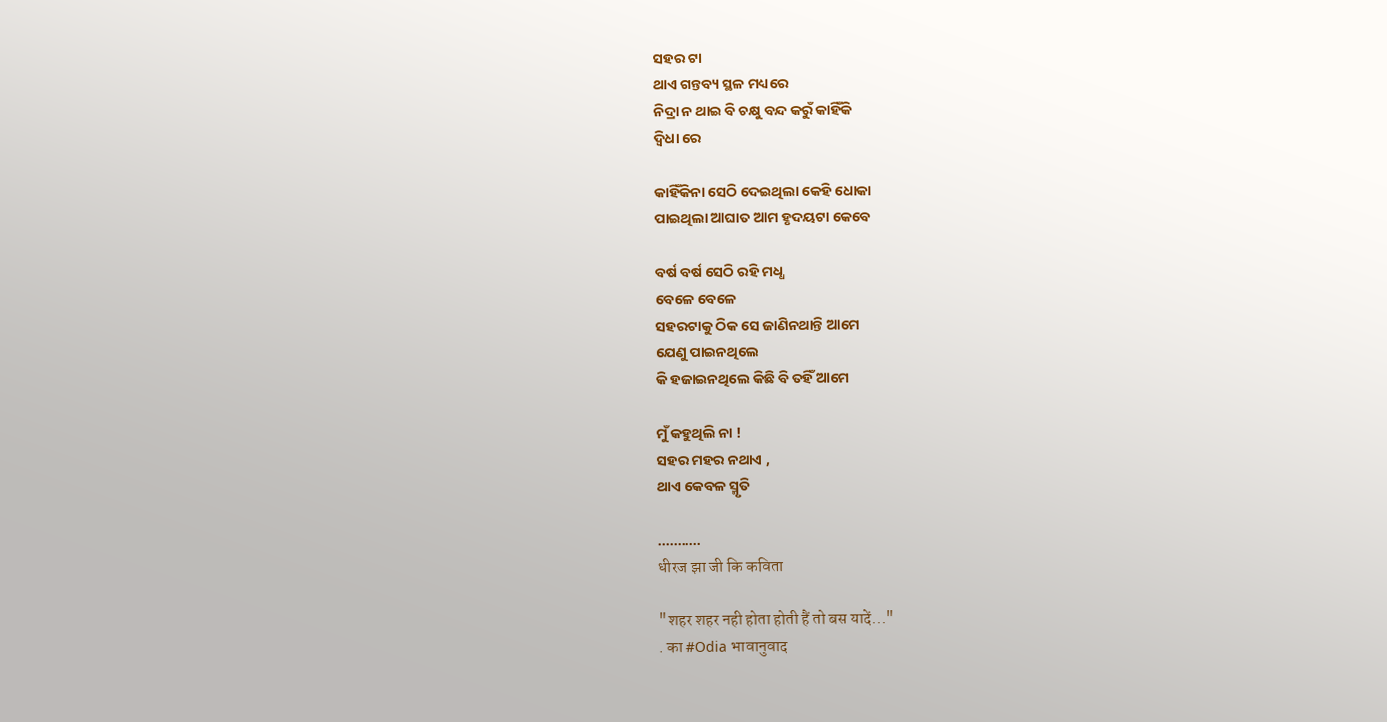ସହର ଟା
ଥାଏ ଗନ୍ତବ୍ୟ ସ୍ଥଳ ମଧ୍ୟରେ
ନିଦ୍ରା ନ ଥାଇ ବି ଚକ୍ଷୁ ବନ୍ଦ କରୁଁ କାହିଁକି
ଦ୍ବିଧା ରେ

କାହିଁକିନା ସେଠି ଦେଇଥିଲା କେହି ଧୋକା
ପାଇଥିଲା ଆଘାତ ଆମ ହୃଦୟଟା କେବେ

ବର୍ଷ ବର୍ଷ ସେଠି ରହି ମଧ୍ଧ
ବେଳେ ବେଳେ
ସହରଟାକୁ ଠିକ ସେ ଜାଣିନଥାନ୍ତି ଆମେ
ଯେଣୁ ପାଇନଥିଲେ
କି ହଜାଇନଥିଲେ କିଛି ବି ତହିଁ ଆମେ

ମୁଁ କହୁଥିଲି ନା !
ସହର ମହର ନଥାଏ ,
ଥାଏ କେବଳ ସ୍ମୃତି

...........
धीरज झा जी कि कविता

"शहर शहर नही होता होती हैं तो बस यादें..."
. का #Odia भावानुवाद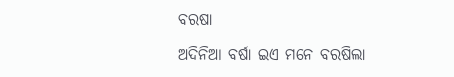ବରଷା

ଅଦିନିଆ ବର୍ଷା ଇଏ ମନେ ବରଷିଲା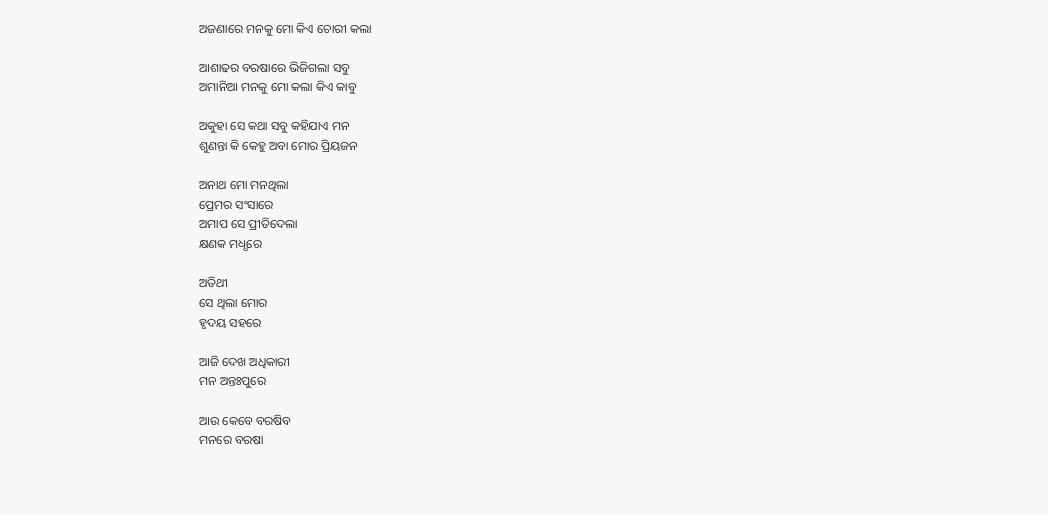ଅଜଣାରେ ମନକୁ ମୋ କିଏ ଚୋରୀ କଲା

ଆଶାଢର ବରଷାରେ ଭିଜିଗଲା ସବୁ
ଅମାନିଆ ମନକୁ ମୋ କଲା କିଏ କାବୁ

ଅକୁହା ସେ କଥା ସବୁ କହିଯାଏ ମନ
ଶୁଣନ୍ତା କି କେହୁ ଅବା ମୋର ପ୍ରିୟଜନ

ଅନାଥ ମୋ ମନଥିଲା
ପ୍ରେମର ସଂସାରେ
ଅମାପ ସେ ପ୍ରୀତିଦେଲା
କ୍ଷଣକ ମଧ୍ଧରେ

ଅତିଥୀ
ସେ ଥିଲା ମୋର
ହୃଦୟ ସହରେ

ଆଜି ଦେଖ ଅଧିକାରୀ
ମନ ଅନ୍ତଃପୁରେ

ଆଉ କେବେ ବରଷିବ
ମନରେ ବରଷା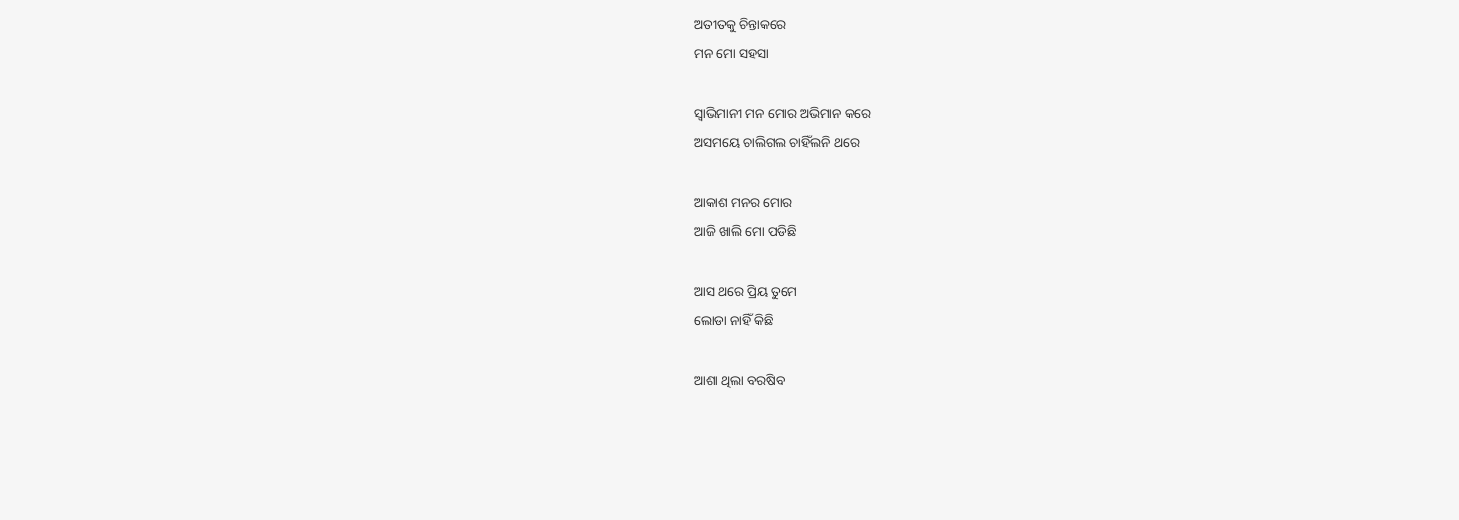ଅତୀତକୁ ଚିନ୍ତାକରେ
ମନ ମୋ ସହସା

ସ୍ବାଭିମାନୀ ମନ ମୋର ଅଭିମାନ କରେ
ଅସମୟେ ଚାଲିଗଲ ଚାହିଁଲନି ଥରେ

ଆକାଶ ମନର ମୋର
ଆଜି ଖାଲି ମୋ ପଡିଛି

ଆସ ଥରେ ପ୍ରିୟ ତୁମେ
ଲୋଡା ନାହିଁ କିଛି

ଆଶା ଥିଲା ବରଷିବ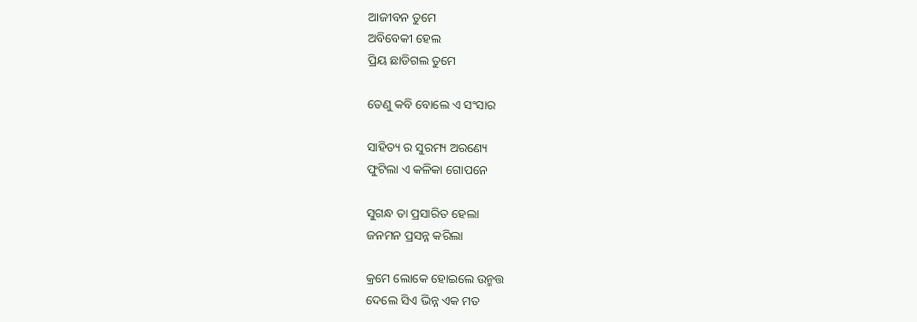ଆଜୀବନ ତୁମେ
ଅବିବେକୀ ହେଲ
ପ୍ରିୟ ଛାଡିଗଲ ତୁମେ

ତେଣୁ କବି ବୋଲେ ଏ ସଂସାର

ସାହିତ୍ୟ ର ସୁରମ୍ୟ ଅରଣ୍ୟେ
ଫୁଟିଲା ଏ କଳିକା ଗୋପନେ

ସୁଗନ୍ଧ ତା ପ୍ରସାରିତ ହେଲା
ଜନମନ ପ୍ରସନ୍ନ କରିଲା

କ୍ରମେ ଲୋକେ ହୋଇଲେ ଉନ୍ମତ୍ତ
ଦେଲେ ସିଏ ଭିନ୍ନ ଏକ ମତ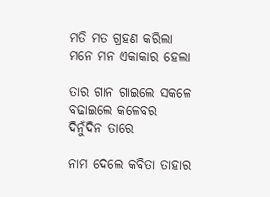ମତି ମତ ଗ୍ରହଣ କରିଲା
ମନେ ମନ ଏକାକାର ହେଲା

ତାର ଗାନ ଗାଇଲେ ସକଳେ
ବଢାଇଲେ କଳେବର ଦିନୁଁଦିନ ତାରେ

ନାମ ଦେଲେ କବିତା ତାହାର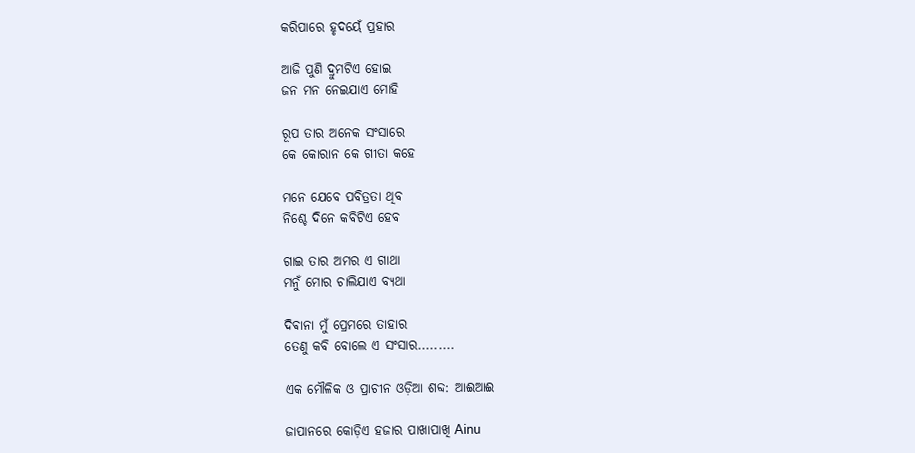କରିପାରେ ହୃଦୟେଁ ପ୍ରହାର

ଆଜି ପୁଣି ଦ୍ରୁମଟିଏ ହୋଇ
ଜନ ମନ ନେଇଯାଏ ମୋହି

ରୂପ ତାର ଅନେକ ସଂସାରେ
କେ କୋରାନ କେ ଗୀତା କହେ

ମନେ ଯେବେ ପବିତ୍ରତା ଥିବ
ନିଶ୍ଚେ ଦିନେ କବିଟିଏ ହେବ

ଗାଇ ତାର ଅମର ଏ ଗାଥା
ମନୁଁ ମୋର ଚାଲିଯାଏ ବ୍ୟଥା

ଦିଵାନା ମୁଁ ପ୍ରେମରେ ତାହାର
ତେଣୁ କବି ବୋଲେ ଏ ସଂସାର.........

ଏକ ମୌଳିକ ଓ ପ୍ରାଚୀନ ଓଡ଼ିଆ ଶବ୍ଦ: ଆଈଆଈ

ଜାପାନରେ କୋଡ଼ିଏ ହଜାର ପାଖାପାଖି Ainu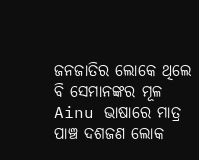ଜନଜାତିର ଲୋକେ ଥିଲେ ବି ସେମାନଙ୍କର ମୂଳ Ainu ଭାଷାରେ ମାତ୍ର ପାଞ୍ଚ ଦଶଜଣ ଲୋକ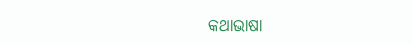କଥାଭାଷା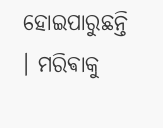ହୋଇପାରୁଛନ୍ତି । ମରିଵାକୁ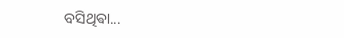ବସିଥିଵା...